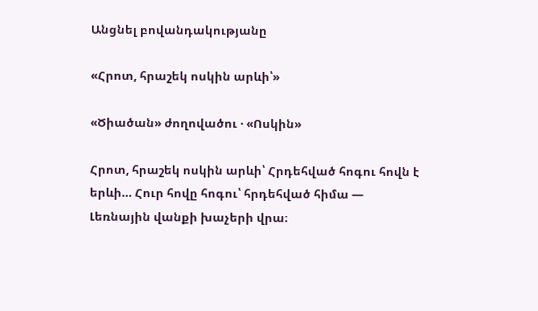Անցնել բովանդակությանը

«Հրոտ, հրաշեկ ոսկին արևի՝»

«Ծիածան» ժողովածու · «Ոսկին»

Հրոտ, հրաշեկ ոսկին արևի՝ Հրդեհված հոգու հովն է երևի… Հուր հովը հոգու՝ հրդեհված հիմա — Լեռնային վանքի խաչերի վրա։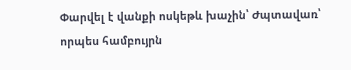Փարվել է վանքի ոսկեթև խաչին՝ Ժպտավառ՝ որպես համբույրն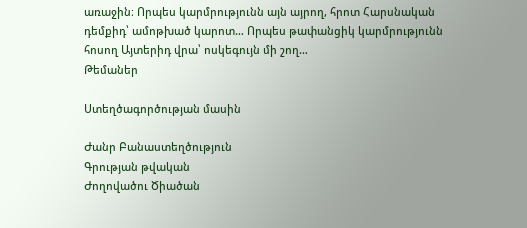առաջին։ Որպես կարմրությունն այն այրող, հրոտ Հարսնական դեմքիդ՝ ամոթխած կարոտ… Որպես թափանցիկ կարմրությունն հոսող Այտերիդ վրա՝ ոսկեգույն մի շող…
Թեմաներ

Ստեղծագործության մասին

Ժանր Բանաստեղծություն
Գրության թվական
Ժողովածու Ծիածան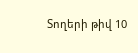Տողերի թիվ 10